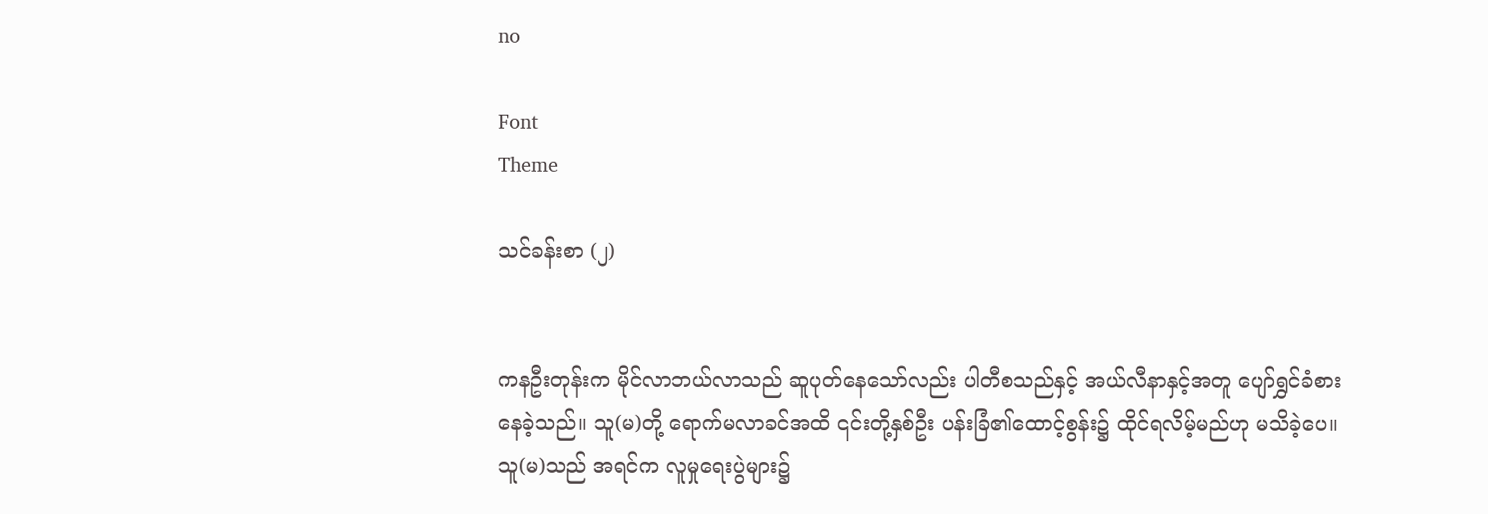no

Font
Theme

သင်ခန်းစာ (၂)


ကနဦးတုန်းက မိုင်လာဘယ်လာသည် ဆူပုတ်နေသော်လည်း ပါတီစသည်နှင့် အယ်လီနာနှင့်အတူ ပျော်ရွှင်ခံစားနေခဲ့သည်။ သူ(မ)တို့ ရောက်မလာခင်အထိ ၎င်းတို့နှစ်ဦး ပန်းခြံ၏ထောင့်စွန်း၌ ထိုင်ရလိမ့်မည်ဟု မသိခဲ့ပေ။ သူ(မ)သည် အရင်က လူမှုရေးပွဲများ၌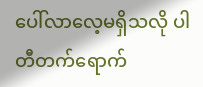ပေါ်လာလေ့မရှိသလို ပါတီတက်ရောက်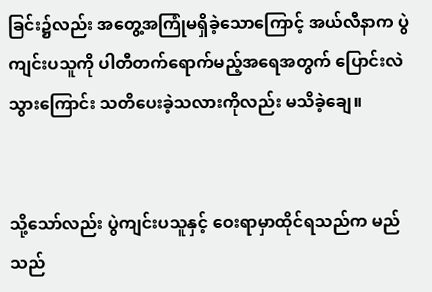ခြင်း၌လည်း အတွေ့အကြုံမရှိခဲ့သောကြောင့် အယ်လီနာက ပွဲကျင်းပသူကို ပါတီတက်ရောက်မည့်အရေအတွက် ပြောင်းလဲသွားကြောင်း သတိပေးခဲ့သလားကိုလည်း မသိခဲ့ချေ။


သို့သော်လည်း ပွဲကျင်းပသူနှင့် ဝေးရာမှာထိုင်ရသည်က မည်သည်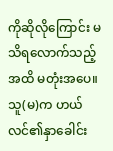ကိုဆိုလိုကြောင်း မသိရလောက်သည့်အထိ မတုံးအပေ။ သူ(မ)က ဟယ်လင်၏နှာခေါင်း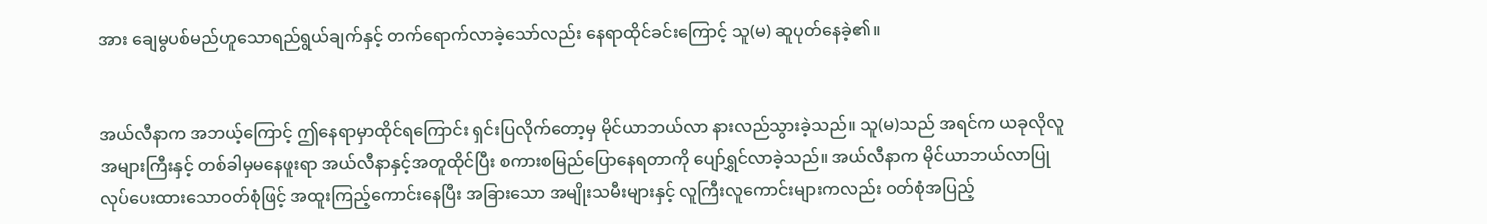အား ချေမွပစ်မည်ဟူသောရည်ရွယ်ချက်နှင့် တက်ရောက်လာခဲ့သော်လည်း နေရာထိုင်ခင်းကြောင့် သူ(မ) ဆူပုတ်နေခဲ့၏။


အယ်လီနာက အဘယ့်ကြောင့် ဤနေရာမှာထိုင်ရကြောင်း ရှင်းပြလိုက်တော့မှ မိုင်ယာဘယ်လာ နားလည်သွားခဲ့သည်။ သူ(မ)သည် အရင်က ယခုလိုလူအများကြီးနှင့် တစ်ခါမှမနေဖူးရာ အယ်လီနာနှင့်အတူထိုင်ပြီး စကားစမြည်ပြောနေရတာကို ပျော်ရွှင်လာခဲ့သည်။ အယ်လီနာက မိုင်ယာဘယ်လာပြုလုပ်ပေးထားသောဝတ်စုံဖြင့် အထူးကြည့်ကောင်းနေပြီး အခြားသော အမျိုးသမီးများနှင့် လူကြီးလူကောင်းများကလည်း ဝတ်စုံအပြည့်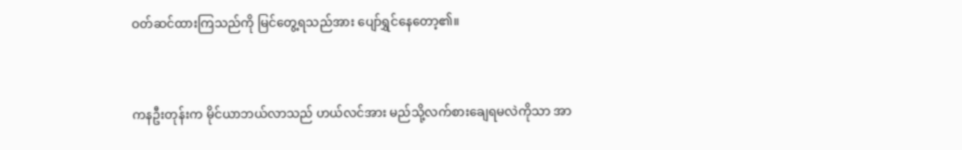ဝတ်ဆင်ထားကြသည်ကို မြင်တွေ့ရသည်အား ပျော်ရွှင်နေတော့၏။


ကနဦးတုန်းက မိုင်ယာဘယ်လာသည် ဟယ်လင်အား မည်သို့လက်စားချေရမလဲကိုသာ အာ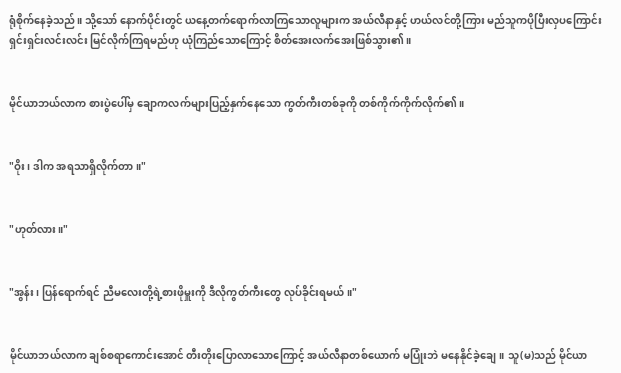ရုံစိုက်နေခဲ့သည်။ သို့သော် နောက်ပိုင်းတွင် ယနေ့တက်ရောက်လာကြသောလူများက အယ်လီနာနှင့် ဟယ်လင်တို့ကြား မည်သူကပိုပြီးလှပကြောင်း ရှင်းရှင်းလင်းလင်း မြင်လိုက်ကြရမည်ဟု ယုံကြည်သောကြောင့် စိတ်အေးလက်အေးဖြစ်သွား၏။


မိုင်ယာဘယ်လာက စားပွဲပေါ်မှ ချောကလက်များပြည့်နှက်နေသော ကွတ်ကီးတစ်ခုကို တစ်ကိုက်ကိုက်လိုက်၏။


"ဝိုး၊ ဒါက အရသာရှိလိုက်တာ။"


"ဟုတ်လား။"


"အွန်း၊ ပြန်ရောက်ရင် ညီမလေးတို့ရဲ့စားဖိုမှူးကို ဒီလိုကွတ်ကီးတွေ လုပ်ခိုင်းရမယ်။"


မိုင်ယာဘယ်လာက ချစ်စရာကောင်းအောင် တီးတိုးပြောလာသောကြောင့် အယ်လီနာတစ်ယောက် မပြုံးဘဲ မနေနိုင်ခဲ့ချေ။ သူ(မ)သည် မိုင်ယာ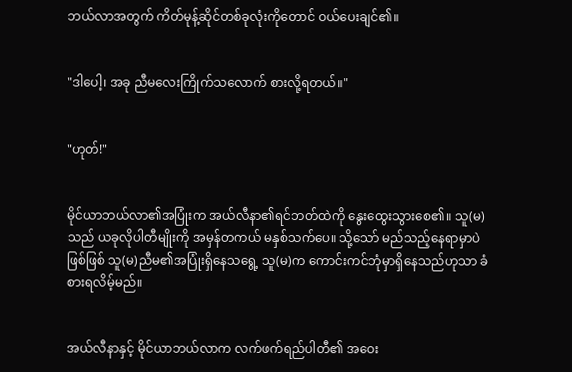ဘယ်လာအတွက် ကိတ်မုန့်ဆိုင်တစ်ခုလုံးကိုတောင် ဝယ်ပေးချင်၏။


"ဒါပေါ့၊ အခု ညီမလေးကြိုက်သလောက် စားလို့ရတယ်။"


"ဟုတ်!"


မိုင်ယာဘယ်လာ၏အပြုံးက အယ်လီနာ၏ရင်ဘတ်ထဲကို နွေးထွေးသွားစေ၏။ သူ(မ)သည် ယခုလိုပါတီမျိုးကို အမှန်တကယ် မနှစ်သက်ပေ။ သို့သော် မည်သည့်နေရာမှာပဲဖြစ်ဖြစ် သူ(မ)ညီမ၏အပြုံးရှိနေသရွေ့ သူ(မ)က ကောင်းကင်ဘုံမှာရှိနေသည်ဟုသာ ခံစားရလိမ့်မည်။


အယ်လီနာနှင့် မိုင်ယာဘယ်လာက လက်ဖက်ရည်ပါတီ၏ အဝေး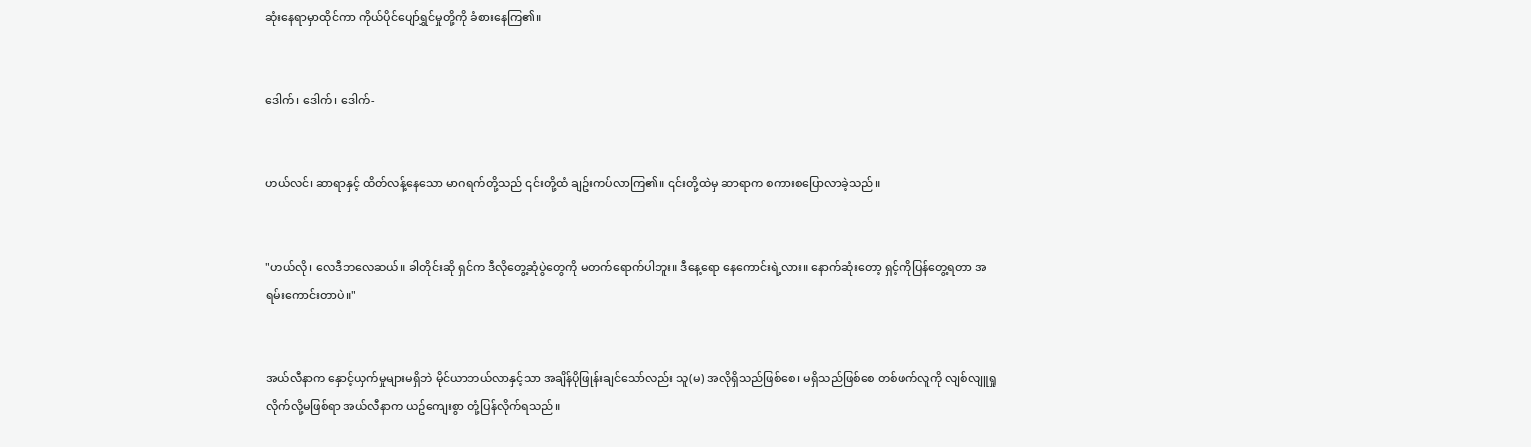ဆုံးနေရာမှာထိုင်ကာ ကိုယ်ပိုင်ပျော်ရွှင်မှုတို့ကို ခံစားနေကြ၏။


ဒေါက်၊ ဒေါက်၊ ဒေါက်-


ဟယ်လင်၊ ဆာရာနှင့် ထိတ်လန့်နေသော မာဂရက်တို့သည် ၎င်းတို့ထံ ချဥ်းကပ်လာကြ၏။ ၎င်းတို့ထဲမှ ဆာရာက စကားစပြောလာခဲ့သည်။


"ဟယ်လို၊ လေဒီဘလေဆယ်။ ခါတိုင်းဆို ရှင်က ဒီလိုတွေ့ဆုံပွဲတွေကို မတက်ရောက်ပါဘူး။ ဒီနေ့ရော နေကောင်းရဲ့လား။ နောက်ဆုံးတော့ ရှင့်ကိုပြန်တွေ့ရတာ အရမ်းကောင်းတာပဲ။"


အယ်လီနာက နှောင့်ယှက်မှုများမရှိဘဲ မိုင်ယာဘယ်လာနှင့်သာ အချိန်ပိုဖြုန်းချင်သော်လည်း သူ(မ) အလိုရှိသည်ဖြစ်စေ၊ မရှိသည်ဖြစ်စေ တစ်ဖက်လူကို လျစ်လျူရှုလိုက်လို့မဖြစ်ရာ အယ်လီနာက ယဥ်ကျေးစွာ တုံ့ပြန်လိုက်ရသည်။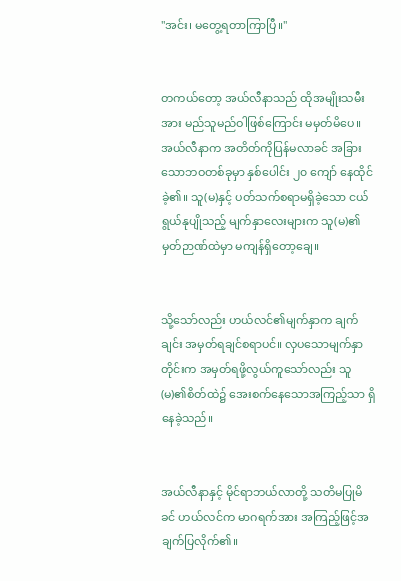"အင်း၊ မတွေ့ရတာကြာပြီ။"


တကယ်တော့ အယ်လီနာသည် ထိုအမျိုးသမီးအား မည်သူမည်ဝါဖြစ်ကြောင်း မမှတ်မိပေ။ အယ်လီနာက အတိတ်ကိုပြန်မလာခင် အခြားသောဘဝတစ်ခုမှာ နှစ်ပေါင်း ၂၀ ကျော် နေထိုင်ခဲ့၏။ သူ(မ)နှင့် ပတ်သက်စရာမရှိခဲ့သော ငယ်ရွယ်နုပျိုသည့် မျက်နှာလေးများက သူ(မ)၏မှတ်ဉာဏ်ထဲမှာ မကျန်ရှိတော့ချေ။


သို့သော်လည်း ဟယ်လင်၏မျက်နှာက ချက်ချင်း အမှတ်ရချင်စရာပင်။ လှပသောမျက်နှာတိုင်းက အမှတ်ရဖို့လွယ်ကူသော်လည်း သူ(မ)၏စိတ်ထဲ၌ အေးစက်နေသောအကြည့်သာ ရှိနေခဲ့သည်။


အယ်လီနာနှင့် မိုင်ရာဘယ်လာတို့ သတိမပြုမိခင် ဟယ်လင်က မာဂရက်အား အကြည့်ဖြင့်အချက်ပြလိုက်၏။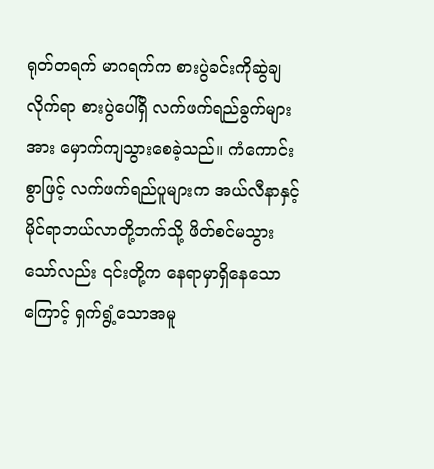ရုတ်တရက် မာဂရက်က စားပွဲခင်းကိုဆွဲချလိုက်ရာ စားပွဲပေါ်ရှိ လက်ဖက်ရည်ခွက်များအား မှောက်ကျသွားစေခဲ့သည်။ ကံကောင်းစွာဖြင့် လက်ဖက်ရည်ပူများက အယ်လီနာနှင့် မိုင်ရာဘယ်လာတို့ဘက်သို့ ဖိတ်စင်မသွားသော်လည်း ၎င်းတို့က နေရာမှာရှိနေသောကြောင့် ရှက်ရွံ့သောအမူ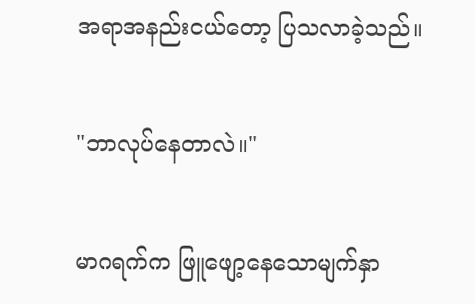အရာအနည်းငယ်တော့ ပြသလာခဲ့သည်။


"ဘာလုပ်နေတာလဲ။"


မာဂရက်က ဖြူဖျော့နေသောမျက်နှာ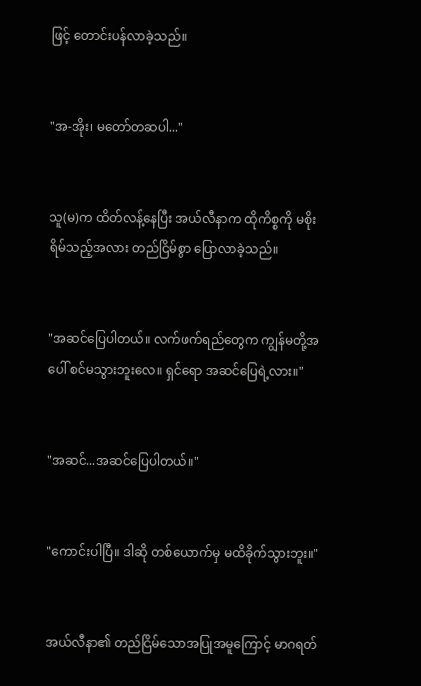ဖြင့် တောင်းပန်လာခဲ့သည်။


"အ-အိုး၊ မတော်တဆပါ..."


သူ(မ)က ထိတ်လန့်နေပြီး အယ်လီနာက ထိုကိစ္စကို မစိုးရိမ်သည့်အလား တည်ငြိမ်စွာ ပြောလာခဲ့သည်။


"အဆင်ပြေပါတယ်။ လက်ဖက်ရည်တွေက ကျွန်မတို့အပေါ် စင်မသွားဘူးလေ။ ရှင်ရော အဆင်ပြေရဲ့လား။"


"အဆင်...အဆင်ပြေပါတယ်။"


"ကောင်းပါပြီ။ ဒါဆို တစ်ယောက်မှ မထိခိုက်သွားဘူး။"


အယ်လီနာ၏ တည်ငြိမ်သောအပြုအမူကြောင့် မာဂရတ်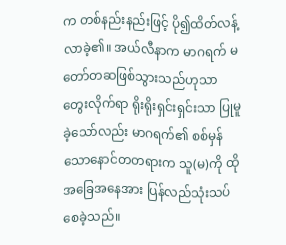က တစ်နည်းနည်းဖြင့် ပို၍ထိတ်လန့်လာခဲ့၏။ အယ်လီနာက မာဂရက် မတော်တဆဖြစ်သွားသည်ဟုသာ တွေးလိုက်ရာ ရိုးရိုးရှင်းရှင်းသာ ပြုမူခဲ့သော်လည်း မာဂရက်၏ စစ်မှန်သောနောင်တတရားက သူ(မ)ကို ထိုအခြေအနေအား ပြန်လည်သုံးသပ်စေခဲ့သည်။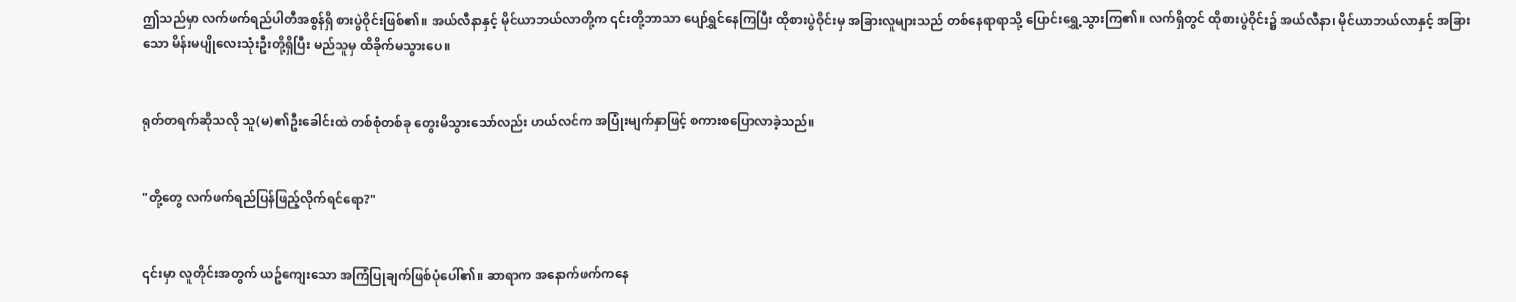ဤသည်မှာ လက်ဖက်ရည်ပါတီအစွန်ရှိ စားပွဲဝိုင်းဖြစ်၏။ အယ်လီနာနှင့် မိုင်ယာဘယ်လာတို့က ၎င်းတို့ဘာသာ ပျော်ရွှင်နေကြပြီး ထိုစားပွဲဝိုင်းမှ အခြားလူများသည် တစ်နေရာရာသို့ ပြောင်းရွှေ့သွားကြ၏။ လက်ရှိတွင် ထိုစားပွဲဝိုင်း၌ အယ်လီနာ၊ မိုင်ယာဘယ်လာနှင့် အခြားသော မိန်းမပျိုလေးသုံးဦးတို့ရှိပြီး မည်သူမှ ထိခိုက်မသွားပေ။


ရုတ်တရက်ဆိုသလို သူ(မ)၏ဦးခေါင်းထဲ တစ်စုံတစ်ခု တွေးမိသွားသော်လည်း ဟယ်လင်က အပြုံးမျက်နှာဖြင့် စကားစပြောလာခဲ့သည်။


"တို့တွေ လက်ဖက်ရည်ပြန်ဖြည့်လိုက်ရင်ရော?"


၎င်းမှာ လူတိုင်းအတွက် ယဥ်ကျေးသော အကြံပြုချက်ဖြစ်ပုံပေါ်၏။ ဆာရာက အနောက်ဖက်ကနေ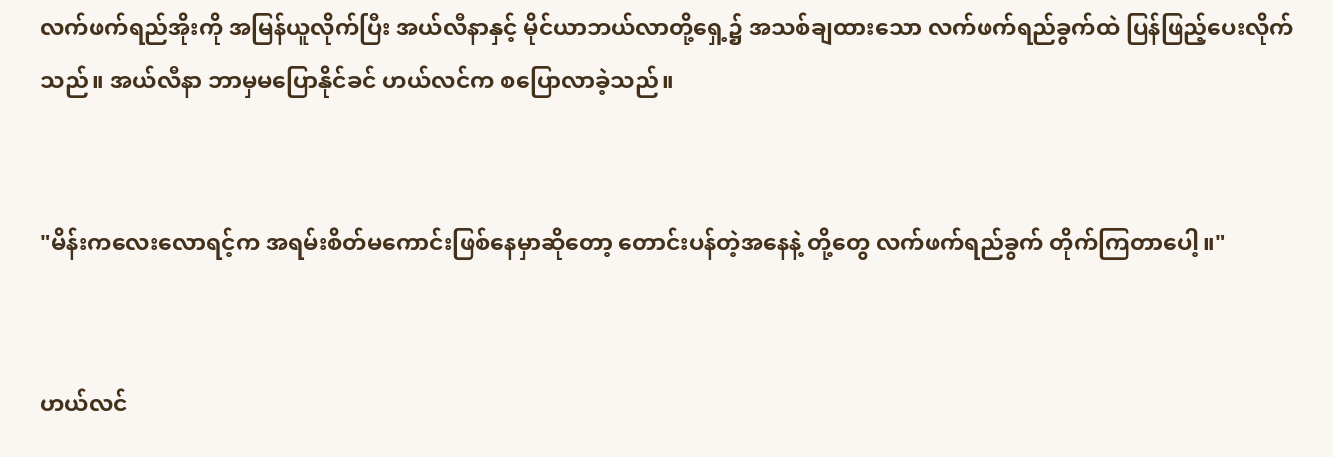လက်ဖက်ရည်အိုးကို အမြန်ယူလိုက်ပြီး အယ်လီနာနှင့် မိုင်ယာဘယ်လာတို့ရှေ့၌ အသစ်ချထားသော လက်ဖက်ရည်ခွက်ထဲ ပြန်ဖြည့်ပေးလိုက်သည်။ အယ်လီနာ ဘာမှမပြောနိုင်ခင် ဟယ်လင်က စပြောလာခဲ့သည်။


"မိန်းကလေးလောရင့်က အရမ်းစိတ်မကောင်းဖြစ်နေမှာဆိုတော့ တောင်းပန်တဲ့အနေနဲ့ တို့တွေ လက်ဖက်ရည်ခွက် တိုက်ကြတာပေါ့။"


ဟယ်လင်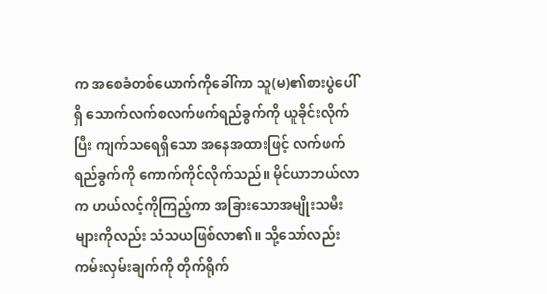က အစေခံတစ်ယောက်ကိုခေါ်ကာ သူ(မ)၏စားပွဲပေါ်ရှိ သောက်လက်စလက်ဖက်ရည်ခွက်ကို ယူခိုင်းလိုက်ပြီး ကျက်သရေရှိသော အနေအထားဖြင့် လက်ဖက်ရည်ခွက်ကို ကောက်ကိုင်လိုက်သည်။ မိုင်ယာဘယ်လာက ဟယ်လင့်ကိုကြည့်ကာ အခြားသောအမျိုးသမီးများကိုလည်း သံသယဖြစ်လာ၏။ သို့သော်လည်း ကမ်းလှမ်းချက်ကို တိုက်ရိုက်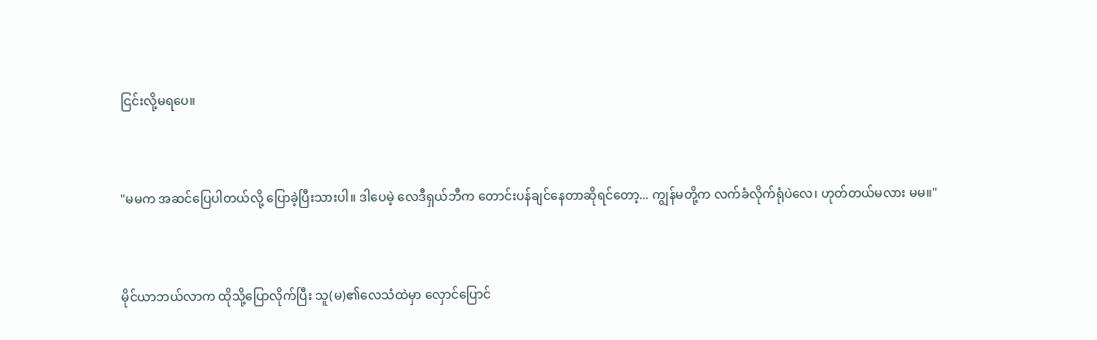ငြင်းလို့မရပေ။


"မမက အဆင်ပြေပါတယ်လို့ ပြောခဲ့ပြီးသားပါ။ ဒါပေမဲ့ လေဒီရှယ်ဘီက တောင်းပန်ချင်နေတာဆိုရင်တော့... ကျွန်မတို့က လက်ခံလိုက်ရုံပဲလေ၊ ဟုတ်တယ်မလား မမ။"


မိုင်ယာဘယ်လာက ထိုသို့ပြောလိုက်ပြီး သူ(မ)၏လေသံထဲမှာ လှောင်ပြောင်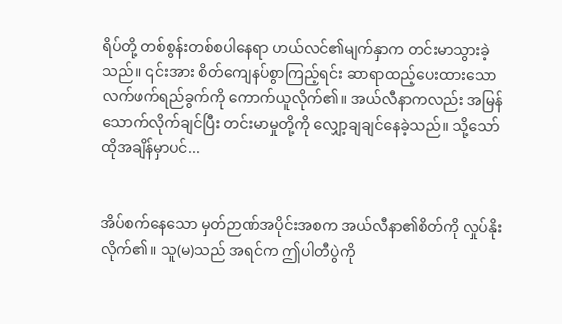ရိပ်တို့ တစ်စွန်းတစ်စပါနေရာ ဟယ်လင်၏မျက်နှာက တင်းမာသွားခဲ့သည်။ ၎င်းအား စိတ်ကျေနပ်စွာကြည့်ရင်း ဆာရာထည့်ပေးထားသော လက်ဖက်ရည်ခွက်ကို ကောက်ယူလိုက်၏။ အယ်လီနာကလည်း အမြန်သောက်လိုက်ချင်ပြီး တင်းမာမှုတို့ကို လျှော့ချချင်နေခဲ့သည်။ သို့သော် ထိုအချိန်မှာပင်...


အိပ်စက်နေသော မှတ်ဉာဏ်အပိုင်းအစက အယ်လီနာ၏စိတ်ကို လှုပ်နိုးလိုက်၏။ သူ(မ)သည် အရင်က ဤပါတီပွဲကို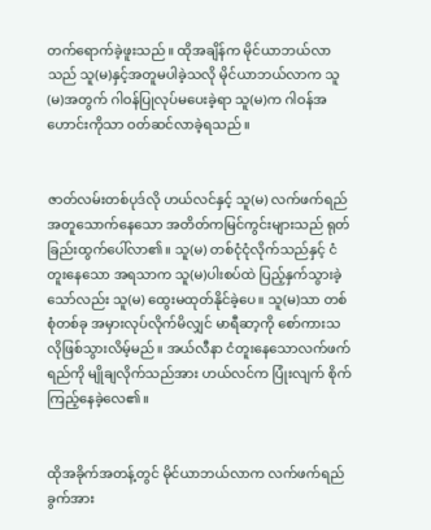တက်ရောက်ခဲ့ဖူးသည်။ ထိုအချိန်က မိုင်ယာဘယ်လာသည် သူ(မ)နှင့်အတူမပါခဲ့သလို မိုင်ယာဘယ်လာက သူ(မ)အတွက် ဂါဝန်ပြုလုပ်မပေးခဲ့ရာ သူ(မ)က ဂါဝန်အဟောင်းကိုသာ ဝတ်ဆင်လာခဲ့ရသည်။


ဇာတ်လမ်းတစ်ပုဒ်လို ဟယ်လင်နှင့် သူ(မ) လက်ဖက်ရည်အတူသောက်နေသော အတိတ်ကမြင်ကွင်းများသည် ရုတ်ခြည်းထွက်ပေါ်လာ၏။ သူ(မ) တစ်ငုံငုံလိုက်သည်နှင့် ငံတူးနေသော အရသာက သူ(မ)ပါးစပ်ထဲ ပြည့်နှက်သွားခဲ့သော်လည်း သူ(မ) ထွေးမထုတ်နိုင်ခဲ့ပေ။ သူ(မ)သာ တစ်စုံတစ်ခု အမှားလုပ်လိုက်မိလျှင် မာရီဆာ့ကို စော်ကားသလိုဖြစ်သွားလိမ့်မည်။ အယ်လီနာ ငံတူးနေသောလက်ဖက်ရည်ကို မျိုချလိုက်သည်အား ဟယ်လင်က ပြုံးလျက် စိုက်ကြည့်နေခဲ့လေ၏။


ထိုအခိုက်အတန့်တွင် မိုင်ယာဘယ်လာက လက်ဖက်ရည်ခွက်အား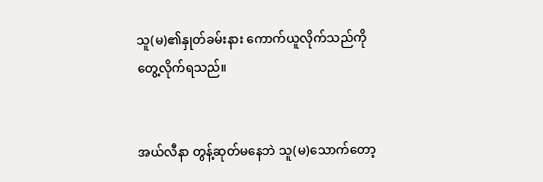သူ(မ)၏နှုတ်ခမ်းနား ကောက်ယူလိုက်သည်ကို တွေ့လိုက်ရသည်။


အယ်လီနာ တွန့်ဆုတ်မနေဘဲ သူ(မ)သောက်တော့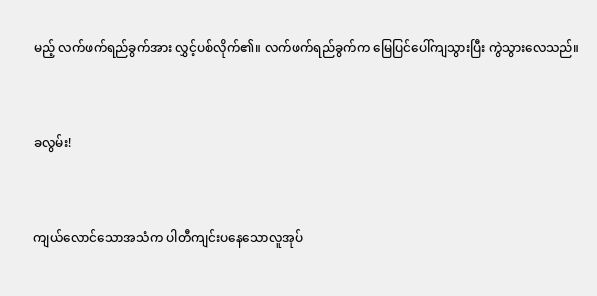မည့် လက်ဖက်ရည်ခွက်အား လွှင့်ပစ်လိုက်၏။ လက်ဖက်ရည်ခွက်က မြေပြင်ပေါ်ကျသွားပြီး ကွဲသွားလေသည်။


ခလွမ်း!


ကျယ်လောင်သောအသံက ပါတီကျင်းပနေသောလူအုပ်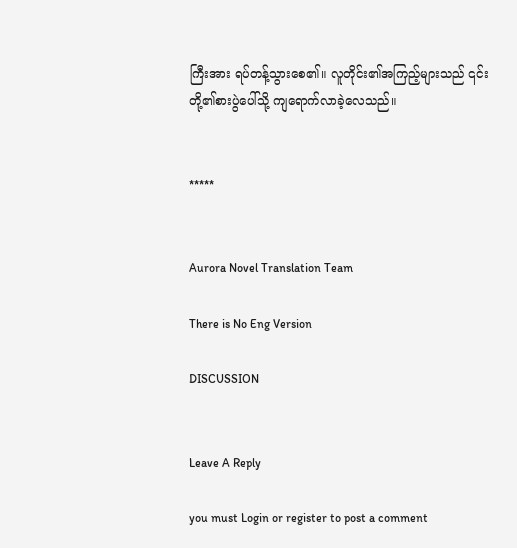ကြီးအား ရပ်တန့်သွားစေ၏။ လူတိုင်း၏အကြည့်များသည် ၎င်းတို့၏စားပွဲပေါ်သို့ ကျရောက်လာခဲ့လေသည်။


*****


Aurora Novel Translation Team

There is No Eng Version

DISCUSSION


Leave A Reply

you must Login or register to post a comment